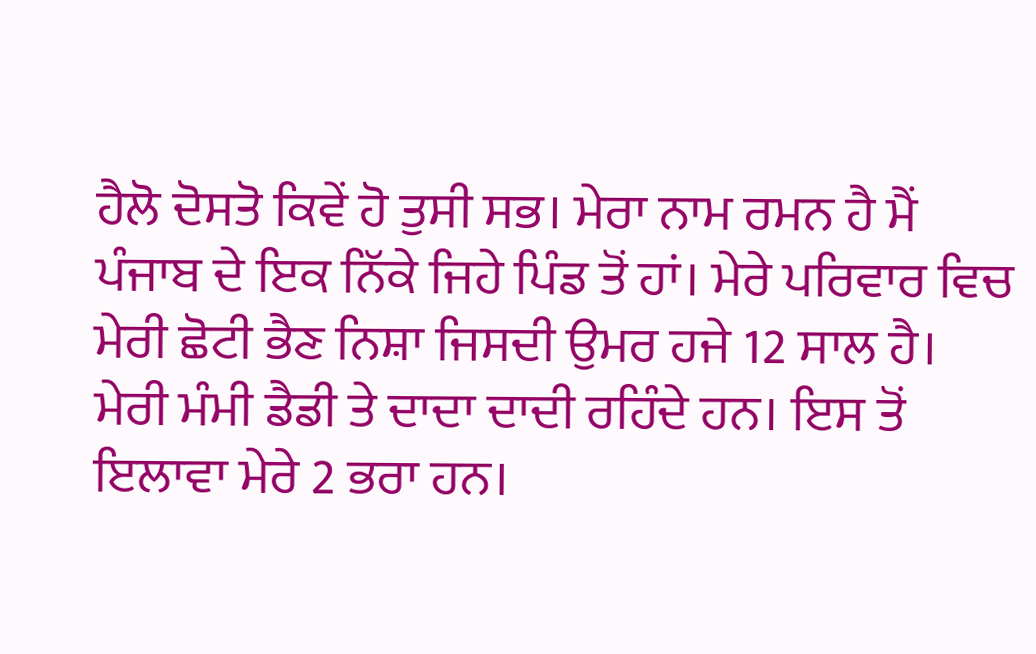ਹੈਲੋ ਦੋਸਤੋ ਕਿਵੇਂ ਹੋ ਤੁਸੀ ਸਭ। ਮੇਰਾ ਨਾਮ ਰਮਨ ਹੈ ਮੈਂ ਪੰਜਾਬ ਦੇ ਇਕ ਨਿੱਕੇ ਜਿਹੇ ਪਿੰਡ ਤੋਂ ਹਾਂ। ਮੇਰੇ ਪਰਿਵਾਰ ਵਿਚ ਮੇਰੀ ਛੋਟੀ ਭੈਣ ਨਿਸ਼ਾ ਜਿਸਦੀ ਉਮਰ ਹਜੇ 12 ਸਾਲ ਹੈ। ਮੇਰੀ ਮੰਮੀ ਡੈਡੀ ਤੇ ਦਾਦਾ ਦਾਦੀ ਰਹਿੰਦੇ ਹਨ। ਇਸ ਤੋਂ ਇਲਾਵਾ ਮੇਰੇ 2 ਭਰਾ ਹਨ।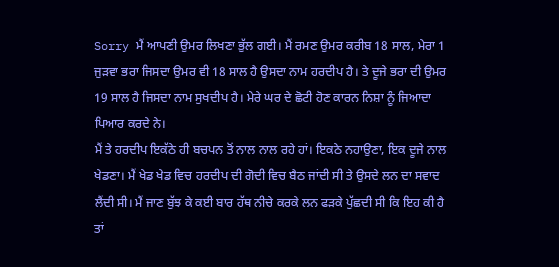Sorry ਮੈਂ ਆਪਣੀ ਉਮਰ ਲਿਖਣਾ ਭੁੱਲ ਗਈ। ਮੈਂ ਰਮਣ ਉਮਰ ਕਰੀਬ 18 ਸਾਲ, ਮੇਰਾ 1 ਜੁੜਵਾ ਭਰਾ ਜਿਸਦਾ ਉਮਰ ਵੀ 18 ਸਾਲ ਹੈ ਉਸਦਾ ਨਾਮ ਹਰਦੀਪ ਹੈ। ਤੇ ਦੂਜੇ ਭਰਾ ਦੀ ਉਮਰ 19 ਸਾਲ ਹੈ ਜਿਸਦਾ ਨਾਮ ਸੁਖਦੀਪ ਹੈ। ਮੇਰੇ ਘਰ ਦੇ ਛੋਟੀ ਹੋਣ ਕਾਰਨ ਨਿਸ਼ਾ ਨੂੰ ਜਿਆਦਾ ਪਿਆਰ ਕਰਦੇ ਨੇ।
ਮੈਂ ਤੇ ਹਰਦੀਪ ਇਕੱਠੇ ਹੀ ਬਚਪਨ ਤੋਂ ਨਾਲ ਨਾਲ ਰਹੇ ਹਾਂ। ਇਕਠੇ ਨਹਾਉਣਾ, ਇਕ ਦੂਜੇ ਨਾਲ ਖੇਡਣਾ। ਮੈਂ ਖੇਡ ਖੇਡ ਵਿਚ ਹਰਦੀਪ ਦੀ ਗੋਦੀ ਵਿਚ ਬੈਠ ਜਾਂਦੀ ਸੀ ਤੇ ਉਸਦੇ ਲਨ ਦਾ ਸਵਾਦ ਲੈਂਦੀ ਸੀ। ਮੈਂ ਜਾਣ ਬੁੱਝ ਕੇ ਕਈ ਬਾਰ ਹੱਥ ਨੀਚੇ ਕਰਕੇ ਲਨ ਫੜਕੇ ਪੁੱਛਦੀ ਸੀ ਕਿ ਇਹ ਕੀ ਹੈ ਤਾਂ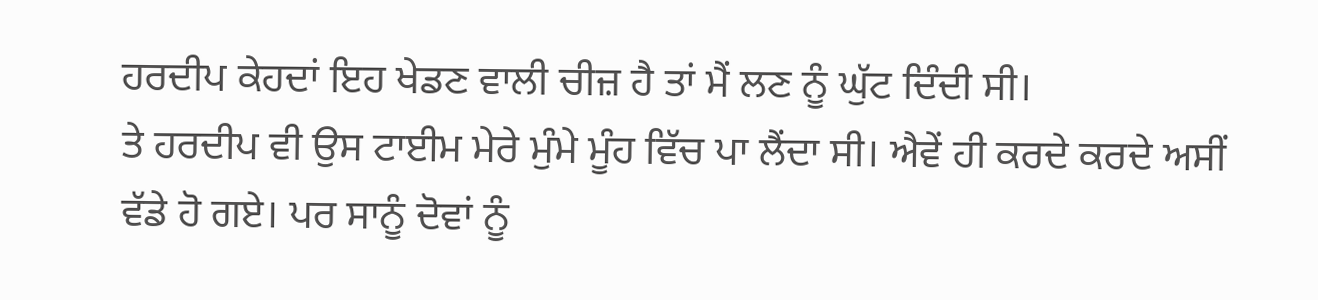ਹਰਦੀਪ ਕੇਹਦਾਂ ਇਹ ਖੇਡਣ ਵਾਲੀ ਚੀਜ਼ ਹੈ ਤਾਂ ਮੈਂ ਲਣ ਨੂੰ ਘੁੱਟ ਦਿੰਦੀ ਸੀ।
ਤੇ ਹਰਦੀਪ ਵੀ ਉਸ ਟਾਈਮ ਮੇਰੇ ਮੁੰਮੇ ਮੂੰਹ ਵਿੱਚ ਪਾ ਲੈਂਦਾ ਸੀ। ਐਵੇਂ ਹੀ ਕਰਦੇ ਕਰਦੇ ਅਸੀਂ ਵੱਡੇ ਹੋ ਗਏ। ਪਰ ਸਾਨੂੰ ਦੋਵਾਂ ਨੂੰ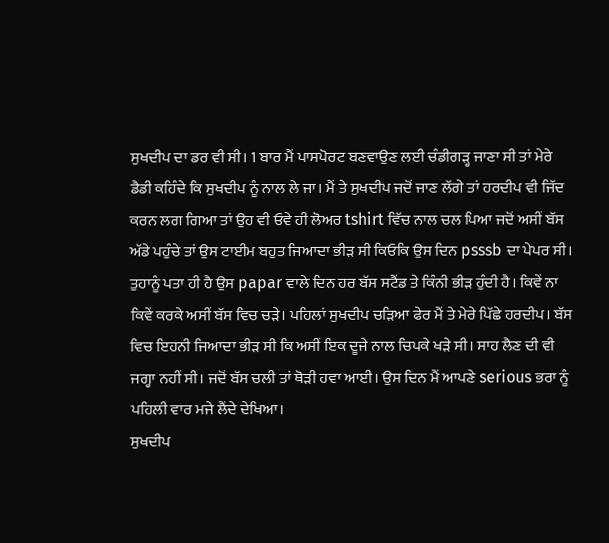ਸੁਖਦੀਪ ਦਾ ਡਰ ਵੀ ਸੀ। 1 ਬਾਰ ਮੈਂ ਪਾਸਪੋਰਟ ਬਣਵਾਉਣ ਲਈ ਚੰਡੀਗੜ੍ਹ ਜਾਣਾ ਸੀ ਤਾਂ ਮੇਰੇ ਡੈਡੀ ਕਹਿੰਦੇ ਕਿ ਸੁਖਦੀਪ ਨੂੰ ਨਾਲ ਲੇ ਜਾ। ਮੈਂ ਤੇ ਸੁਖਦੀਪ ਜਦੋਂ ਜਾਣ ਲੱਗੇ ਤਾਂ ਹਰਦੀਪ ਵੀ ਜਿੱਦ ਕਰਨ ਲਗ ਗਿਆ ਤਾਂ ਉਹ ਵੀ ਓਵੇ ਹੀ ਲੋਅਰ tshirt ਵਿੱਚ ਨਾਲ ਚਲ ਪਿਆ ਜਦੋਂ ਅਸੀਂ ਬੱਸ ਅੱਡੇ ਪਹੁੰਚੇ ਤਾਂ ਉਸ ਟਾਈਮ ਬਹੁਤ ਜਿਆਦਾ ਭੀੜ ਸੀ ਕਿਓਕਿ ਉਸ ਦਿਨ psssb ਦਾ ਪੇਪਰ ਸੀ। ਤੁਹਾਨੂੰ ਪਤਾ ਹੀ ਹੈ ਉਸ papar ਵਾਲੇ ਦਿਨ ਹਰ ਬੱਸ ਸਟੈਂਡ ਤੇ ਕਿੰਨੀ ਭੀੜ ਹੁੰਦੀ ਹੈ। ਕਿਵੇਂ ਨਾ ਕਿਵੇਂ ਕਰਕੇ ਅਸੀਂ ਬੱਸ ਵਿਚ ਚੜੇ। ਪਹਿਲਾਂ ਸੁਖਦੀਪ ਚੜਿਆ ਫੇਰ ਮੈਂ ਤੇ ਮੇਰੇ ਪਿੱਛੇ ਹਰਦੀਪ। ਬੱਸ ਵਿਚ ਇਹਨੀ ਜਿਆਦਾ ਭੀੜ ਸੀ ਕਿ ਅਸੀਂ ਇਕ ਦੂਜੇ ਨਾਲ ਚਿਪਕੇ ਖੜੇ ਸੀ। ਸਾਹ ਲੈਣ ਦੀ ਵੀ ਜਗ੍ਹਾ ਨਹੀਂ ਸੀ। ਜਦੋਂ ਬੱਸ ਚਲੀ ਤਾਂ ਥੋੜੀ ਹਵਾ ਆਈ। ਉਸ ਦਿਨ ਮੈਂ ਆਪਣੇ serious ਭਰਾ ਨੂੰ ਪਹਿਲੀ ਵਾਰ ਮਜੇ ਲੈਂਦੇ ਦੇਖਿਆ।
ਸੁਖਦੀਪ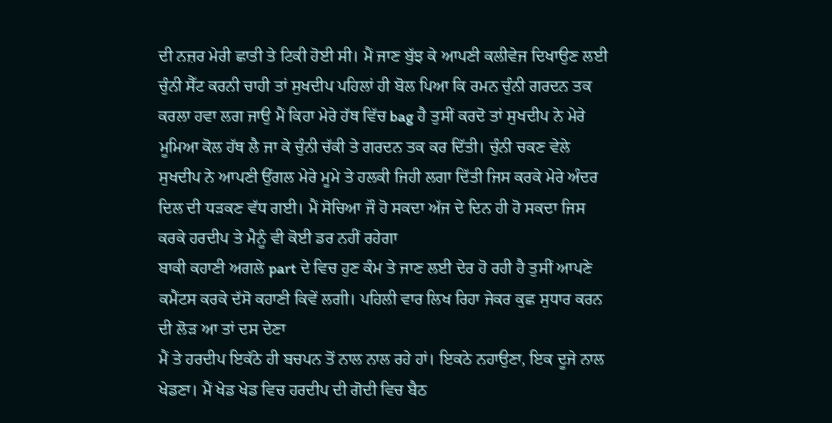ਦੀ ਨਜ਼ਰ ਮੇਰੀ ਛਾਤੀ ਤੇ ਟਿਕੀ ਹੋਈ ਸੀ। ਮੈਂ ਜਾਣ ਬੁੱਝ ਕੇ ਆਪਣੀ ਕਲੀਵੇਜ ਦਿਖਾਉਣ ਲਈ ਚੁੰਨੀ ਸੈੱਟ ਕਰਨੀ ਚਾਹੀ ਤਾਂ ਸੁਖਦੀਪ ਪਹਿਲਾਂ ਹੀ ਬੋਲ ਪਿਆ ਕਿ ਰਮਨ ਚੁੰਨੀ ਗਰਦਨ ਤਕ ਕਰਲਾ ਹਵਾ ਲਗ ਜਾਉ ਮੈਂ ਕਿਹਾ ਮੇਰੇ ਹੱਥ ਵਿੱਚ bag ਹੈ ਤੁਸੀਂ ਕਰਦੋ ਤਾਂ ਸੁਖਦੀਪ ਨੇ ਮੇਰੇ ਮੂਮਿਆ ਕੋਲ ਹੱਥ ਲੈ ਜਾ ਕੇ ਚੁੰਨੀ ਚੱਕੀ ਤੇ ਗਰਦਨ ਤਕ ਕਰ ਦਿੱਤੀ। ਚੁੰਨੀ ਚਕਣ ਵੇਲੇ ਸੁਖਦੀਪ ਨੇ ਆਪਣੀ ਉਂਗਲ ਮੇਰੇ ਮੂਮੇ ਤੇ ਹਲਕੀ ਜਿਹੀ ਲਗਾ ਦਿੱਤੀ ਜਿਸ ਕਰਕੇ ਮੇਰੇ ਅੰਦਰ ਦਿਲ ਦੀ ਧੜਕਣ ਵੱਧ ਗਈ। ਮੈਂ ਸੋਚਿਆ ਜੌ ਹੋ ਸਕਦਾ ਅੱਜ ਦੇ ਦਿਨ ਹੀ ਹੋ ਸਕਦਾ ਜਿਸ ਕਰਕੇ ਹਰਦੀਪ ਤੇ ਮੈਨੂੰ ਵੀ ਕੋਈ ਡਰ ਨਹੀਂ ਰਹੇਗਾ
ਬਾਕੀ ਕਹਾਣੀ ਅਗਲੇ part ਦੇ ਵਿਚ ਹੁਣ ਕੰਮ ਤੇ ਜਾਣ ਲਈ ਦੇਰ ਹੋ ਰਹੀ ਹੈ ਤੁਸੀਂ ਆਪਣੇ ਕਮੈਂਟਸ ਕਰਕੇ ਦੱਸੋ ਕਹਾਣੀ ਕਿਵੇਂ ਲਗੀ। ਪਹਿਲੀ ਵਾਰ ਲਿਖ ਰਿਹਾ ਜੇਕਰ ਕੁਛ ਸੁਧਾਰ ਕਰਨ ਦੀ ਲੋੜ ਆ ਤਾਂ ਦਸ ਦੇਣਾ
ਮੈਂ ਤੇ ਹਰਦੀਪ ਇਕੱਠੇ ਹੀ ਬਚਪਨ ਤੋਂ ਨਾਲ ਨਾਲ ਰਹੇ ਹਾਂ। ਇਕਠੇ ਨਹਾਉਣਾ, ਇਕ ਦੂਜੇ ਨਾਲ ਖੇਡਣਾ। ਮੈਂ ਖੇਡ ਖੇਡ ਵਿਚ ਹਰਦੀਪ ਦੀ ਗੋਦੀ ਵਿਚ ਬੈਠ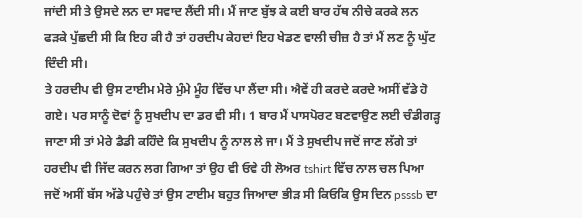ਜਾਂਦੀ ਸੀ ਤੇ ਉਸਦੇ ਲਨ ਦਾ ਸਵਾਦ ਲੈਂਦੀ ਸੀ। ਮੈਂ ਜਾਣ ਬੁੱਝ ਕੇ ਕਈ ਬਾਰ ਹੱਥ ਨੀਚੇ ਕਰਕੇ ਲਨ ਫੜਕੇ ਪੁੱਛਦੀ ਸੀ ਕਿ ਇਹ ਕੀ ਹੈ ਤਾਂ ਹਰਦੀਪ ਕੇਹਦਾਂ ਇਹ ਖੇਡਣ ਵਾਲੀ ਚੀਜ਼ ਹੈ ਤਾਂ ਮੈਂ ਲਣ ਨੂੰ ਘੁੱਟ ਦਿੰਦੀ ਸੀ।
ਤੇ ਹਰਦੀਪ ਵੀ ਉਸ ਟਾਈਮ ਮੇਰੇ ਮੁੰਮੇ ਮੂੰਹ ਵਿੱਚ ਪਾ ਲੈਂਦਾ ਸੀ। ਐਵੇਂ ਹੀ ਕਰਦੇ ਕਰਦੇ ਅਸੀਂ ਵੱਡੇ ਹੋ ਗਏ। ਪਰ ਸਾਨੂੰ ਦੋਵਾਂ ਨੂੰ ਸੁਖਦੀਪ ਦਾ ਡਰ ਵੀ ਸੀ। 1 ਬਾਰ ਮੈਂ ਪਾਸਪੋਰਟ ਬਣਵਾਉਣ ਲਈ ਚੰਡੀਗੜ੍ਹ ਜਾਣਾ ਸੀ ਤਾਂ ਮੇਰੇ ਡੈਡੀ ਕਹਿੰਦੇ ਕਿ ਸੁਖਦੀਪ ਨੂੰ ਨਾਲ ਲੇ ਜਾ। ਮੈਂ ਤੇ ਸੁਖਦੀਪ ਜਦੋਂ ਜਾਣ ਲੱਗੇ ਤਾਂ ਹਰਦੀਪ ਵੀ ਜਿੱਦ ਕਰਨ ਲਗ ਗਿਆ ਤਾਂ ਉਹ ਵੀ ਓਵੇ ਹੀ ਲੋਅਰ tshirt ਵਿੱਚ ਨਾਲ ਚਲ ਪਿਆ ਜਦੋਂ ਅਸੀਂ ਬੱਸ ਅੱਡੇ ਪਹੁੰਚੇ ਤਾਂ ਉਸ ਟਾਈਮ ਬਹੁਤ ਜਿਆਦਾ ਭੀੜ ਸੀ ਕਿਓਕਿ ਉਸ ਦਿਨ psssb ਦਾ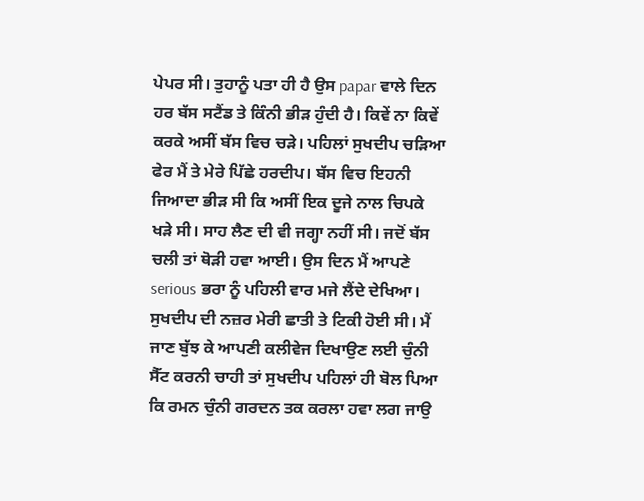ਪੇਪਰ ਸੀ। ਤੁਹਾਨੂੰ ਪਤਾ ਹੀ ਹੈ ਉਸ papar ਵਾਲੇ ਦਿਨ ਹਰ ਬੱਸ ਸਟੈਂਡ ਤੇ ਕਿੰਨੀ ਭੀੜ ਹੁੰਦੀ ਹੈ। ਕਿਵੇਂ ਨਾ ਕਿਵੇਂ ਕਰਕੇ ਅਸੀਂ ਬੱਸ ਵਿਚ ਚੜੇ। ਪਹਿਲਾਂ ਸੁਖਦੀਪ ਚੜਿਆ ਫੇਰ ਮੈਂ ਤੇ ਮੇਰੇ ਪਿੱਛੇ ਹਰਦੀਪ। ਬੱਸ ਵਿਚ ਇਹਨੀ ਜਿਆਦਾ ਭੀੜ ਸੀ ਕਿ ਅਸੀਂ ਇਕ ਦੂਜੇ ਨਾਲ ਚਿਪਕੇ ਖੜੇ ਸੀ। ਸਾਹ ਲੈਣ ਦੀ ਵੀ ਜਗ੍ਹਾ ਨਹੀਂ ਸੀ। ਜਦੋਂ ਬੱਸ ਚਲੀ ਤਾਂ ਥੋੜੀ ਹਵਾ ਆਈ। ਉਸ ਦਿਨ ਮੈਂ ਆਪਣੇ serious ਭਰਾ ਨੂੰ ਪਹਿਲੀ ਵਾਰ ਮਜੇ ਲੈਂਦੇ ਦੇਖਿਆ।
ਸੁਖਦੀਪ ਦੀ ਨਜ਼ਰ ਮੇਰੀ ਛਾਤੀ ਤੇ ਟਿਕੀ ਹੋਈ ਸੀ। ਮੈਂ ਜਾਣ ਬੁੱਝ ਕੇ ਆਪਣੀ ਕਲੀਵੇਜ ਦਿਖਾਉਣ ਲਈ ਚੁੰਨੀ ਸੈੱਟ ਕਰਨੀ ਚਾਹੀ ਤਾਂ ਸੁਖਦੀਪ ਪਹਿਲਾਂ ਹੀ ਬੋਲ ਪਿਆ ਕਿ ਰਮਨ ਚੁੰਨੀ ਗਰਦਨ ਤਕ ਕਰਲਾ ਹਵਾ ਲਗ ਜਾਉ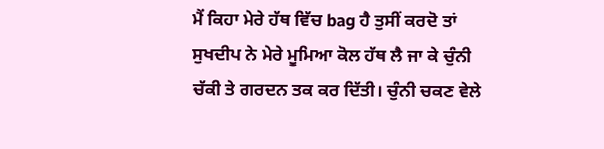ਮੈਂ ਕਿਹਾ ਮੇਰੇ ਹੱਥ ਵਿੱਚ bag ਹੈ ਤੁਸੀਂ ਕਰਦੋ ਤਾਂ ਸੁਖਦੀਪ ਨੇ ਮੇਰੇ ਮੂਮਿਆ ਕੋਲ ਹੱਥ ਲੈ ਜਾ ਕੇ ਚੁੰਨੀ ਚੱਕੀ ਤੇ ਗਰਦਨ ਤਕ ਕਰ ਦਿੱਤੀ। ਚੁੰਨੀ ਚਕਣ ਵੇਲੇ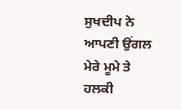ਸੁਖਦੀਪ ਨੇ ਆਪਣੀ ਉਂਗਲ ਮੇਰੇ ਮੂਮੇ ਤੇ ਹਲਕੀ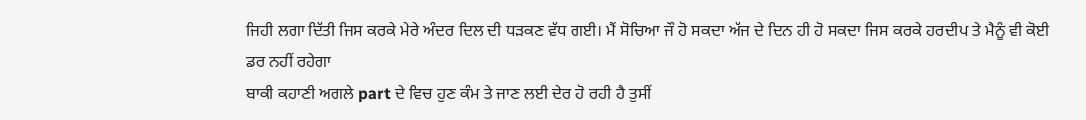ਜਿਹੀ ਲਗਾ ਦਿੱਤੀ ਜਿਸ ਕਰਕੇ ਮੇਰੇ ਅੰਦਰ ਦਿਲ ਦੀ ਧੜਕਣ ਵੱਧ ਗਈ। ਮੈਂ ਸੋਚਿਆ ਜੌ ਹੋ ਸਕਦਾ ਅੱਜ ਦੇ ਦਿਨ ਹੀ ਹੋ ਸਕਦਾ ਜਿਸ ਕਰਕੇ ਹਰਦੀਪ ਤੇ ਮੈਨੂੰ ਵੀ ਕੋਈ ਡਰ ਨਹੀਂ ਰਹੇਗਾ
ਬਾਕੀ ਕਹਾਣੀ ਅਗਲੇ part ਦੇ ਵਿਚ ਹੁਣ ਕੰਮ ਤੇ ਜਾਣ ਲਈ ਦੇਰ ਹੋ ਰਹੀ ਹੈ ਤੁਸੀਂ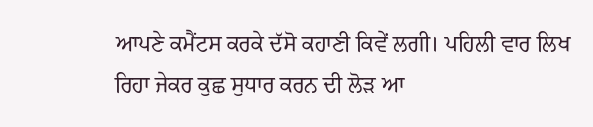ਆਪਣੇ ਕਮੈਂਟਸ ਕਰਕੇ ਦੱਸੋ ਕਹਾਣੀ ਕਿਵੇਂ ਲਗੀ। ਪਹਿਲੀ ਵਾਰ ਲਿਖ ਰਿਹਾ ਜੇਕਰ ਕੁਛ ਸੁਧਾਰ ਕਰਨ ਦੀ ਲੋੜ ਆ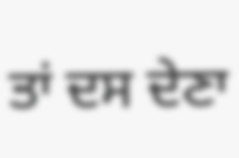ਤਾਂ ਦਸ ਦੇਣਾ